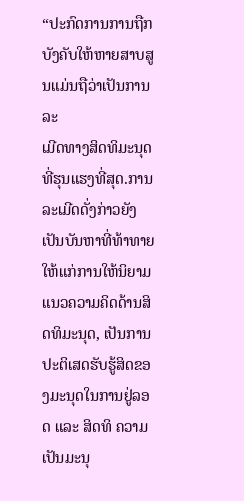“ປະກົດການການຖືກບັງຄັບໃຫ້ຫາຍສາບສູນແມ່ນຖືວ່າເປັນການລະ
ເມີດທາງສິດທິມະນຸດທີ່ຮຸນແຮງທີ່ສຸດ.ການລະເມີດດັ່ງກ່າວຍັງເປັນບັນຫາທີ່ທ້າທາຍໃຫ້ແກ່ການໃຫ້ນິຍາມແນວຄວາມຄິດດ້ານສິດທິມະນຸດ, ເປັນການປະຕິເສດຮັບຮູ້ສິດຂອງມະນຸດໃນການຢູ່ລອດ ແລະ ສິດທິ ຄວາມເປັນມະນຸ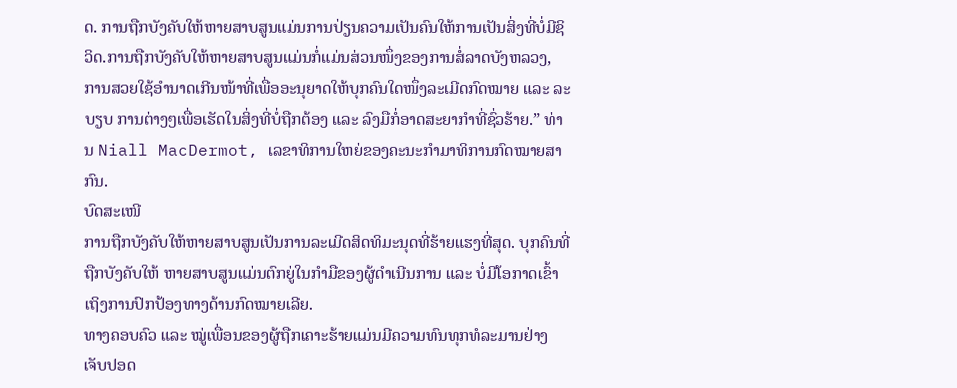ດ. ການຖືກບັງຄັບໃຫ້ຫາຍສາບສູນແມ່ນການປ່ຽນຄວາມເປັນຄົນໃຫ້ການເປັນສິ່ງທີ່ບໍ່ມີຊິວິດ.ການຖືກບັງຄັບໃຫ້ຫາຍສາບສູນແມ່ນກໍ່ແມ່ນສ່ວນໜຶ່ງຂອງການສໍ່ລາດບັງຫລວງ, ການສວຍໃຊ້ອຳນາດເກີນໜ້າທີ່ເພື່ອອະນຸຍາດໃຫ້ບຸກຄົນໃດໜຶ່ງລະເມີດກົດໝາຍ ແລະ ລະບຽບ ການຕ່າງໆເພື່ອເຮັດໃນສິ່ງທີ່ບໍ່ຖືກຕ້ອງ ແລະ ລົງມືກໍ່ອາດສະຍາກຳທີ່ຊົ່ວຮ້າຍ.” ທ່ານ Niall MacDermot, ເລຂາທິການໃຫຍ່ຂອງຄະນະກຳມາທິການກົດໝາຍສາກົນ.
ບົດສະເໜີ
ການຖືກບັງຄັບໃຫ້ຫາຍສາບສູນເປັນການລະເມີດສິດທິມະນຸດທີ່ຮ້າຍແຮງທີ່ສຸດ. ບຸກຄົນທີ່ຖືກບັງຄັບໃຫ້ ຫາຍສາບສູນແມ່ນຕົກຍູ່ໃນກຳມືຂອງຜູ້ດຳເນີນການ ແລະ ບໍ່ມີໂອກາດເຂົ້າເຖິງການປົກປ້ອງທາງດ້ານກົດໝາຍເລີຍ.
ທາງຄອບຄົວ ແລະ ໝູ່ເພື່ອນຂອງຜູ້ຖືກເຄາະຮ້າຍແມ່ນມີຄວາມທົນທຸກທໍລະມານຢ່າງເຈັບປອດ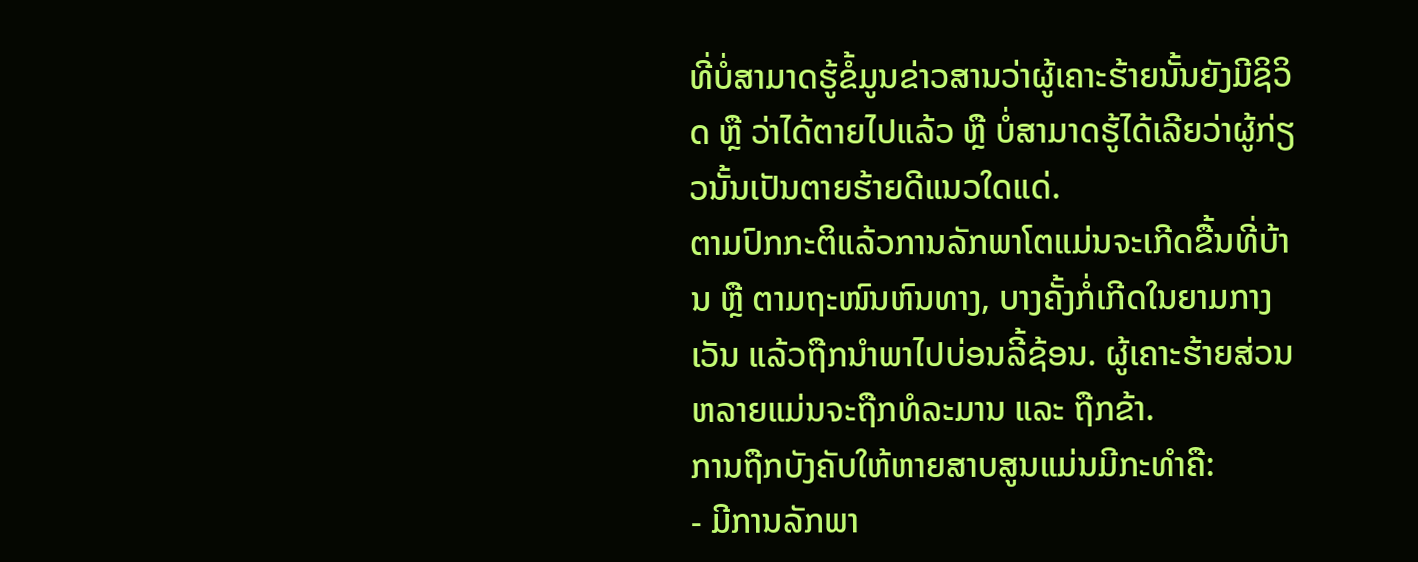ທີ່ບໍ່ສາມາດຮູ້ຂໍ້ມູນຂ່າວສານວ່າຜູ້ເຄາະຮ້າຍນັ້ນຍັງມີຊິວິດ ຫຼື ວ່າໄດ້ຕາຍໄປແລ້ວ ຫຼື ບໍ່ສາມາດຮູ້ໄດ້ເລີຍວ່າຜູ້ກ່ຽວນັ້ນເປັນຕາຍຮ້າຍດີແນວໃດແດ່.
ຕາມປົກກະຕິແລ້ວການລັກພາໂຕແມ່ນຈະເກີດຂື້ນທີ່ບ້ານ ຫຼື ຕາມຖະໜົນຫົນທາງ, ບາງຄັ້ງກໍ່ເກີດໃນຍາມກາງເວັນ ແລ້ວຖືກນຳພາໄປບ່ອນລີ້ຊ້ອນ. ຜູ້ເຄາະຮ້າຍສ່ວນຫລາຍແມ່ນຈະຖືກທໍລະມານ ແລະ ຖືກຂ້າ.
ການຖືກບັງຄັບໃຫ້ຫາຍສາບສູນແມ່ນມີກະທຳຄື:
- ມີການລັກພາ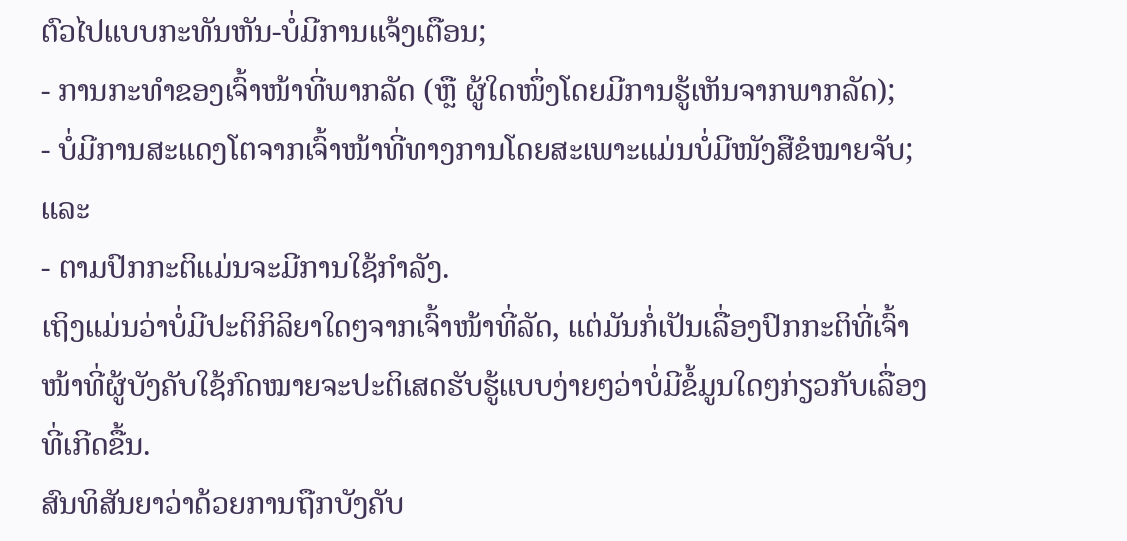ຕົວໄປແບບກະທັນຫັນ-ບໍ່ມີການແຈ້ງເຕືອນ;
- ການກະທຳຂອງເຈົ້າໜ້າທີ່ພາກລັດ (ຫຼື ຜູ້ໃດໜຶ່ງໂດຍມີການຮູ້ເຫັນຈາກພາກລັດ);
- ບໍ່ມີການສະແດງໂຕຈາກເຈົ້າໜ້າທີ່ທາງການໂດຍສະເພາະແມ່ນບໍ່ມີໜັງສືຂໍໝາຍຈັບ; ແລະ
- ຕາມປົກກະຕິແມ່ນຈະມີການໃຊ້ກຳລັງ.
ເຖິງແມ່ນວ່າບໍ່ມີປະຕິກິລິຍາໃດໆຈາກເຈົ້າໜ້າທີ່ລັດ, ແຕ່ມັນກໍ່ເປັນເລື່ອງປົກກະຕິທີ່ເຈົ້າໜ້າທີ່ຜູ້ບັງຄັບໃຊ້ກົດໝາຍຈະປະຕິເສດຮັບຮູ້ແບບງ່າຍໆວ່າບໍ່ມີຂໍ້ມູນໃດໆກ່ຽວກັບເລື່ອງທີ່ເກີດຂື້ນ.
ສົນທິສັນຍາວ່າດ້ວຍການຖືກບັງຄັບ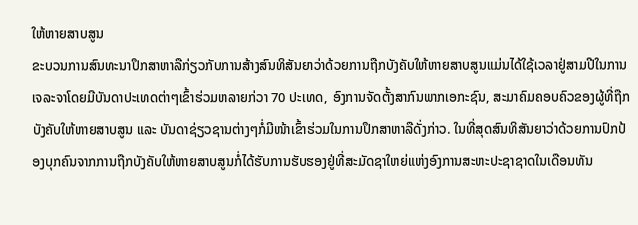ໃຫ້ຫາຍສາບສູນ
ຂະບວນການສົນທະນາປຶກສາຫາລືກ່ຽວກັບການສ້າງສົນທິສັນຍາວ່າດ້ວຍການຖືກບັງຄັບໃຫ້ຫາຍສາບສູນແມ່ນໄດ້ໃຊ້ເວລາຢູ່ສາມປີໃນການເຈລະຈາໂດຍມີບັນດາປະເທດຕ່າໆເຂົ້າຮ່ວມຫລາຍກ່ວາ 70 ປະເທດ, ອົງການຈັດຕັ້ງສາກົນພາກເອກະຊົນ, ສະມາຄົມຄອບຄົວຂອງຜູ້ທີ່ຖືກບັງຄັບໃຫ້ຫາຍສາບສູນ ແລະ ບັນດາຊ່ຽວຊານຕ່າງໆກໍ່ມີໜ້າເຂົ້າຮ່ວມໃນການປຶກສາຫາລືດັ່ງກ່າວ. ໃນທີ່ສຸດສົນທິສັນຍາວ່າດ້ວຍການປົກປ້ອງບຸກຄົນຈາກການຖືກບັງຄັບໃຫ້ຫາຍສາບສູນກໍ່ໄດ້ຮັບການຮັບຮອງຢູ່ທີ່ສະມັດຊາໃຫຍ່ແຫ່ງອົງການສະຫະປະຊາຊາດໃນເດືອນທັນ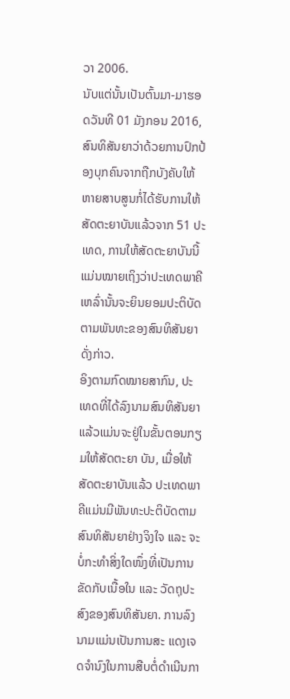ວາ 2006.
ນັບແຕ່ນັ້ນເປັນຕົ້ນມາ-ມາຮອດວັນທີ 01 ມັງກອນ 2016, ສົນທິສັນຍາວ່າດ້ວຍການປົກປ້ອງບຸກຄົນຈາກຖືກບັງຄັບໃຫ້ຫາຍສາບສູນກໍ່ໄດ້ຮັບການໃຫ້ສັດຕະຍາບັນແລ້ວຈາກ 51 ປະເທດ, ການໃຫ້ສັດຕະຍາບັນນີ້ແມ່ນໝາຍເຖິງວ່າປະເທດພາຄີເຫລົ່ານັ້ນຈະຍິນຍອມປະຕິບັດຕາມພັນທະຂອງສົນທິສັນຍາດັ່ງກ່າວ.
ອິງຕາມກົດໝາຍສາກົນ, ປະເທດທີ່ໄດ້ລົງນາມສົນທິສັນຍາແລ້ວແມ່ນຈະຢູ່ໃນຂັ້ນຕອນກຽມໃຫ້ສັດຕະຍາ ບັນ, ເມື່ອໃຫ້ສັດຕະຍາບັນແລ້ວ ປະເທດພາຄີແມ່ນມີພັນທະປະຕິບັດຕາມສົນທິສັນຍາຢ່າງຈິງໃຈ ແລະ ຈະບໍ່ກະທຳສິ່ງໃດໜຶ່ງທີ່ເປັນການຂັດກັບເນື້ອໃນ ແລະ ວັດຖຸປະສົງຂອງສົນທິສັນຍາ. ການລົງນາມແມ່ນເປັນການສະ ແດງເຈດຈຳນົງໃນການສືບຕໍ່ດຳເນີນກາ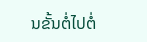ນຂັ້ນຕໍ່ໄປຕໍ່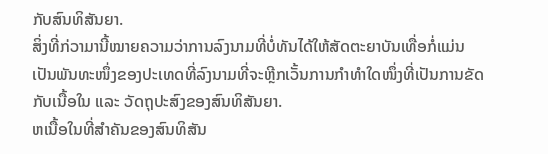ກັບສົນທິສັນຍາ.
ສິ່ງທີ່ກ່ວາມານີ້ໝາຍຄວາມວ່າການລົງນາມທີ່ບໍ່ທັນໄດ້ໃຫ້ສັດຕະຍາບັນເທື່ອກໍ່ແມ່ນເປັນພັນທະໜຶ່ງຂອງປະເທດທີ່ລົງນາມທີ່ຈະຫຼີກເວັ້ນການກຳທຳໃດໜຶ່ງທີ່ເປັນການຂັດກັບເນື້ອໃນ ແລະ ວັດຖຸປະສົງຂອງສົນທິສັນຍາ.
ຫເນື້ອໃນທີ່ສຳຄັນຂອງສົນທິສັນ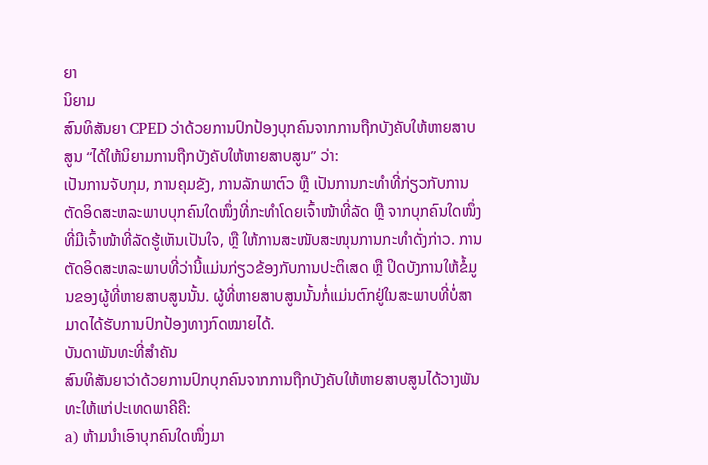ຍາ
ນິຍາມ
ສົນທິສັນຍາ CPED ວ່າດ້ວຍການປົກປ້ອງບຸກຄົນຈາກການຖືກບັງຄັບໃຫ້ຫາຍສາບສູນ “ໄດ້ໃຫ້ນິຍາມການຖືກບັງຄັບໃຫ້ຫາຍສາບສູນ” ວ່າ:
ເປັນການຈັບກຸມ, ການຄຸມຂັງ, ການລັກພາຕົວ ຫຼື ເປັນການກະທຳທີ່ກ່ຽວກັບການຕັດອິດສະຫລະພາບບຸກຄົນໃດໜຶ່ງທີ່ກະທຳໂດຍເຈົ້າໜ້າທີ່ລັດ ຫຼື ຈາກບຸກຄົນໃດໜຶ່ງທີ່ມີເຈົ້າໜ້າທີ່ລັດຮູ້ເຫັນເປັນໃຈ, ຫຼື ໃຫ້ການສະໜັບສະໜຸນການກະທຳດັ່ງກ່າວ. ການຕັດອິດສະຫລະພາບທີ່ວ່ານີ້ແມ່ນກ່ຽວຂ້ອງກັບການປະຕິເສດ ຫຼື ປິດບັງການໃຫ້ຂໍ້ມູນຂອງຜູ້ທີ່ຫາຍສາບສູນນັ້ນ. ຜູ້ທີ່ຫາຍສາບສູນນັ້ນກໍ່ແມ່ນຕົກຢູ່ໃນສະພາບທີ່ບໍ່ສາມາດໄດ້ຮັບການປົກປ້ອງທາງກົດໝາຍໄດ້.
ບັນດາພັນທະທີ່ສຳຄັນ
ສົນທິສັນຍາວ່າດ້ວຍການປົກບຸກຄົນຈາກການຖືກບັງຄັບໃຫ້ຫາຍສາບສູນໄດ້ວາງພັນທະໃຫ້ແກ່ປະເທດພາຄີຄື:
a) ຫ້າມນຳເອົາບຸກຄົນໃດໜຶ່ງມາ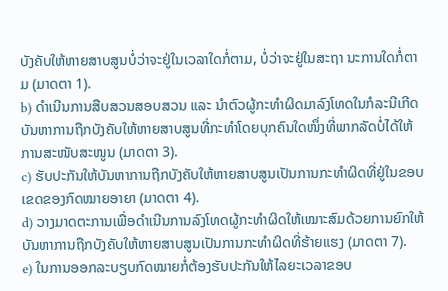ບັງຄັບໃຫ້ຫາຍສາບສູນບໍ່ວ່າຈະຢູ່ໃນເວລາໃດກໍ່ຕາມ, ບໍ່ວ່າຈະຢູ່ໃນສະຖາ ນະການໃດກໍ່ຕາມ (ມາດຕາ 1).
b) ດຳເນີນການສືບສວນສອບສວນ ແລະ ນຳຕົວຜູ້ກະທຳຜິດມາລົງໂທດໃນກໍລະນີເກີດບັນຫາການຖືກບັງຄັບໃຫ້ຫາຍສາບສູນທີ່ກະທຳໂດຍບຸກຄົນໃດໜຶ່ງທີ່ພາກລັດບໍ່ໄດ້ໃຫ້ການສະໜັບສະໜູນ (ມາດຕາ 3).
c) ຮັບປະກັນໃຫ້ບັນຫາການຖືກບັງຄັບໃຫ້ຫາຍສາບສູນເປັນການກະທຳຜິດທີ່ຢູ່ໃນຂອບເຂດຂອງກົດໝາຍອາຍາ (ມາດຕາ 4).
d) ວາງມາດຕະການເພື່ອດຳເນີນການລົງໂທດຜູ້ກະທຳຜິດໃຫ້ເໝາະສົມດ້ວຍການຍົກໃຫ້ບັນຫາການຖືກບັງຄັບໃຫ້ຫາຍສາບສູນເປັນການກະທຳຜິດທີ່ຮ້າຍແຮງ (ມາດຕາ 7).
e) ໃນການອອກລະບຽບກົດໝາຍກໍ່ຕ້ອງຮັບປະກັນໃຫ້ໄລຍະເວລາຂອບ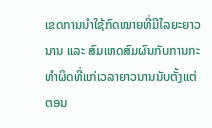ເຂດການນຳໃຊ້ກົດໝາຍທີ່ມີໄລຍະຍາວນານ ແລະ ສົມເຫດສົມຜົນກັບການກະທຳຜິດທີ່ແກ່ເວລາຍາວນານນັບຕັ້ງແຕ່ຕອນ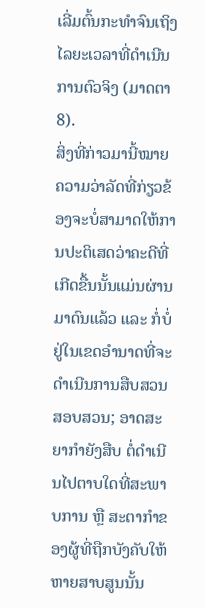ເລີ່ມຕົ້ນກະທຳຈົນເຖິງໄລຍະເວລາທີ່ດຳເນີນການຕົວຈິງ (ມາດຕາ 8).
ສິ່ງທີ່ກ່າວມານີ້ໝາຍຄວາມວ່າລັດທີ່ກ່ຽວຂ້ອງຈະບໍ່ສາມາດໃຫ້ການປະຕິເສດວ່າຄະດີທີ່ເກີດຂື້ນນັ້ນແມ່ນຜ່ານມາດົນແລ້ວ ແລະ ກໍ່ບໍ່ຢູ່ໃນເຂດອຳນາດທີ່ຈະດຳເນີນການສືບສວນສອບສວນ; ອາດສະຍາກຳຍັງສືບ ຕໍ່ດຳເນີນໄປຕາບໃດທີ່ສະພາບການ ຫຼື ສະຕາກຳຂອງຜູ້ທີ່ຖືກບັງຄັບໃຫ້ຫາຍສາບສູນນັ້ນ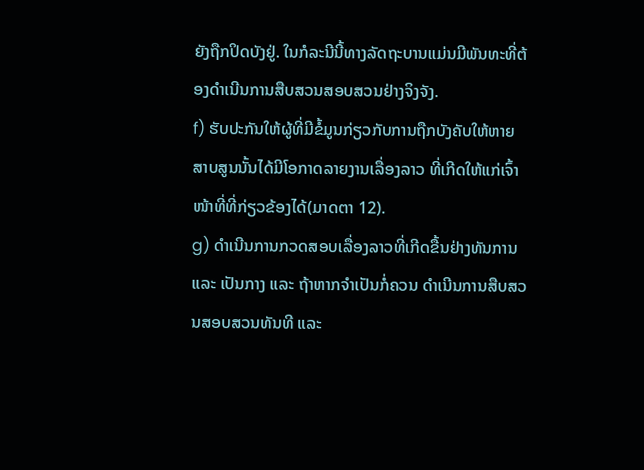ຍັງຖືກປິດບັງຢູ່. ໃນກໍລະນີນີ້ທາງລັດຖະບານແມ່ນມີພັນທະທີ່ຕ້ອງດຳເນີນການສືບສວນສອບສວນຢ່າງຈິງຈັງ.
f) ຮັບປະກັນໃຫ້ຜູ້ທີ່ມີຂໍ້ມູນກ່ຽວກັບການຖືກບັງຄັບໃຫ້ຫາຍສາບສູນນັ້ນໄດ້ມີໂອກາດລາຍງານເລື່ອງລາວ ທີ່ເກີດໃຫ້ແກ່ເຈົ້າໜ້າທີ່ທີ່ກ່ຽວຂ້ອງໄດ້(ມາດຕາ 12).
g) ດຳເນີນການກວດສອບເລື່ອງລາວທີ່ເກີດຂື້ນຢ່າງທັນການ ແລະ ເປັນກາງ ແລະ ຖ້າຫາກຈຳເປັນກໍ່ຄວນ ດຳເນີນການສືບສວນສອບສວນທັນທີ ແລະ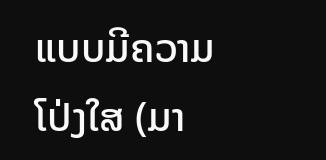ແບບມີຄວາມໂປ່ງໃສ (ມາ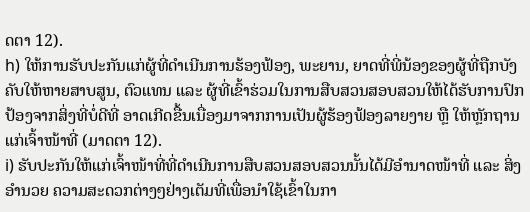ດຕາ 12).
h) ໃຫ້ການຮັບປະກັນແກ່ຜູ້ທີ່ດຳເນີນການຮ້ອງຟ້ອງ, ພະຍານ, ຍາດທີ່ພີ່ນ້ອງຂອງຜູ້ທີ່ຖືກບັງຄັບໃຫ້ຫາຍສາບສູນ, ຕົວແທນ ແລະ ຜູ້ທີ່ເຂົ້າຮ່ວມໃນການສືບສວນສອບສວນໃຫ້ໄດ້ຮັບການປົກປ້ອງຈາກສິ່ງທີ່ບໍ່ດີທີ່ ອາດເກີດຂື້ນເນື່ອງມາຈາກການເປັນຜູ້ຮ້ອງຟ້ອງລາຍງາຍ ຫຼື ໃຫ້ຫຼັກຖານແກ່ເຈົ້າໜ້າທີ່ (ມາດຕາ 12).
i) ຮັບປະກັນໃຫ້ແກ່ເຈົ້າໜ້າທີ່ທີ່ດຳເນີນການສືບສວນສອບສວນນັ້ນໄດ້ມີອຳນາດໜ້າທີ່ ແລະ ສິ່ງອຳນວຍ ຄວາມສະດວກຕ່າງໆຢ່າງເຕັມທີ່ເພື່ອນຳໃຊ້ເຂົ້າໃນກາ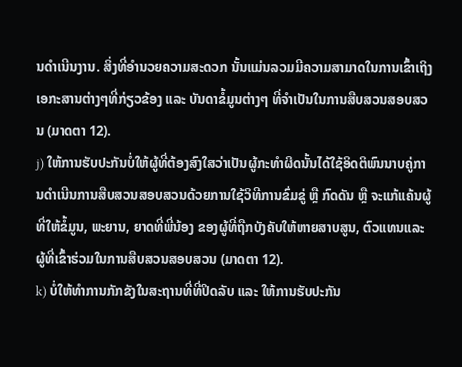ນດຳເນີນງານ. ສິ່ງທີ່ອຳນວຍຄວາມສະດວກ ນັ້ນແມ່ນລວມມີຄວາມສາມາດໃນການເຂົ້າເຖິງເອກະສານຕ່າງໆທີ່ກ່ຽວຂ້ອງ ແລະ ບັນດາຂໍ້ມູນຕ່າງໆ ທີ່ຈຳເປັນໃນການສືບສວນສອບສວນ (ມາດຕາ 12).
j) ໃຫ້ການຮັບປະກັນບໍ່ໃຫ້ຜູ້ທີ່ຕ້ອງສົງໃສວ່າເປັນຜູ້ກະທຳຜິດນັ້ນໄດ້ໃຊ້ອິດຕິພົນນາບຄູ່ການດຳເນີນການສືບສວນສອບສວນດ້ວຍການໃຊ້ວິທີການຂົ່ມຂູ່ ຫຼື ກົດດັນ ຫຼື ຈະແກ້ແຄ້ນຜູ້ທີ່ໃຫ້ຂໍ້ມູນ, ພະຍານ, ຍາດທີ່ພີ່ນ້ອງ ຂອງຜູ້ທີ່ຖືກບັງຄັບໃຫ້ຫາຍສາບສູນ, ຕົວແທນແລະ ຜູ້ທີ່ເຂົ້າຮ່ວມໃນການສືບສວນສອບສວນ (ມາດຕາ 12).
k) ບໍ່ໃຫ້ທຳການກັກຂັງໃນສະຖານທີ່ທີ່ປິດລັບ ແລະ ໃຫ້ການຮັບປະກັນ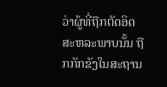ວ່າຜູ້ທີ່ຖືກຕັດອິດສະຫລະພາບນັ້ນ ຖືກກັກຂັງໃນສະຖານ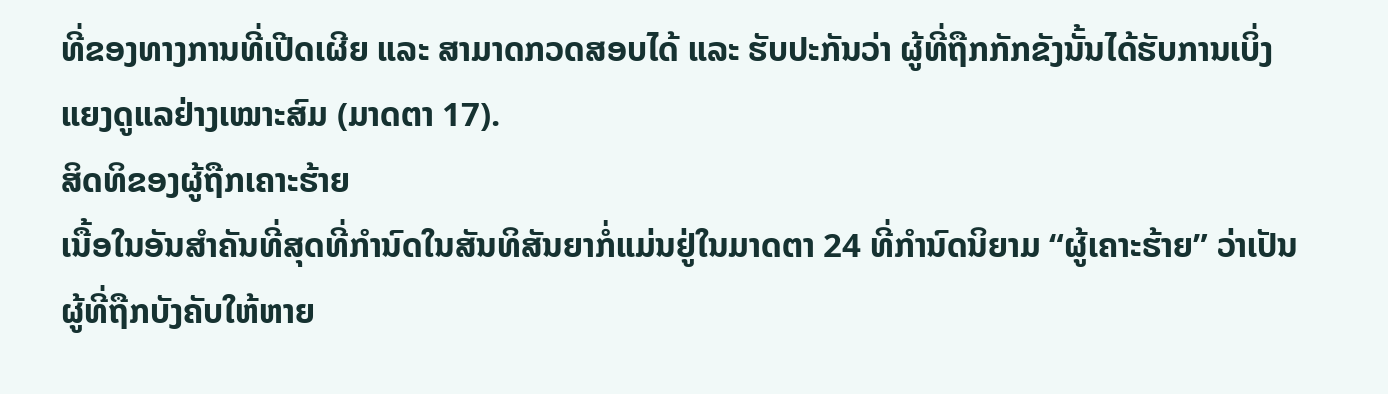ທີ່ຂອງທາງການທີ່ເປີດເຜີຍ ແລະ ສາມາດກວດສອບໄດ້ ແລະ ຮັບປະກັນວ່າ ຜູ້ທີ່ຖືກກັກຂັງນັ້ນໄດ້ຮັບການເບິ່ງແຍງດູແລຢ່າງເໝາະສົມ (ມາດຕາ 17).
ສິດທິຂອງຜູ້ຖືກເຄາະຮ້າຍ
ເນື້ອໃນອັນສຳຄັນທີ່ສຸດທີ່ກຳນົດໃນສັນທິສັນຍາກໍ່ແມ່ນຢູ່ໃນມາດຕາ 24 ທີ່ກຳນົດນິຍາມ “ຜູ້ເຄາະຮ້າຍ” ວ່າເປັນຜູ້ທີ່ຖືກບັງຄັບໃຫ້ຫາຍ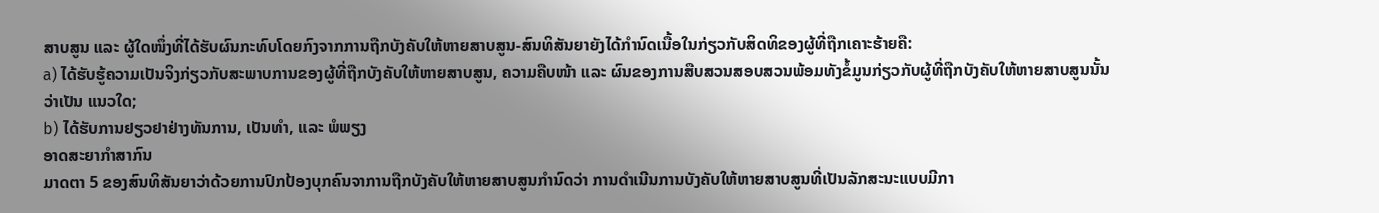ສາບສູນ ແລະ ຜູ້ໃດໜຶ່ງທີ່ໄດ້ຮັບຜົນກະທົບໂດຍກົງຈາກການຖືກບັງຄັບໃຫ້ຫາຍສາບສູນ-ສົນທິສັນຍາຍັງໄດ້ກຳນົດເນື້ອໃນກ່ຽວກັບສິດທິຂອງຜູ້ທີ່ຖືກເຄາະຮ້າຍຄື:
a) ໄດ້ຮັບຮູ້ຄວາມເປັນຈິງກ່ຽວກັບສະພາບການຂອງຜູ້ທີ່ຖືກບັງຄັບໃຫ້ຫາຍສາບສູນ, ຄວາມຄືບໜ້າ ແລະ ຜົນຂອງການສືບສວນສອບສວນພ້ອມທັງຂໍ້ມູນກ່ຽວກັບຜູ້ທີ່ຖືກບັງຄັບໃຫ້ຫາຍສາບສູນນັ້ນວ່າເປັນ ແນວໃດ;
b) ໄດ້ຮັບການຢຽວຢາຢ່າງທັນການ, ເປັນທຳ, ແລະ ພໍພຽງ
ອາດສະຍາກຳສາກົນ
ມາດຕາ 5 ຂອງສົນທິສັນຍາວ່າດ້ວຍການປົກປ້ອງບຸກຄົນຈາການຖືກບັງຄັບໃຫ້ຫາຍສາບສູນກຳນົດວ່າ ການດຳເນີນການບັງຄັບໃຫ້ຫາຍສາບສູນທີ່ເປັນລັກສະນະແບບມີກາ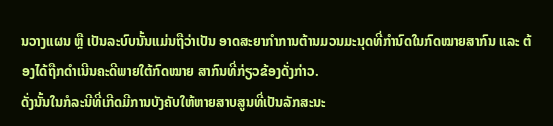ນວາງແຜນ ຫຼື ເປັນລະບົບນັ້ນແມ່ນຖືວ່າເປັນ ອາດສະຍາກຳການຕ້ານມວນມະນຸດທີ່ກຳນົດໃນກົດໝາຍສາກົນ ແລະ ຕ້ອງໄດ້ຖືກດຳເນີນຄະດີພາຍໃຕ້ກົດໝາຍ ສາກົນທີ່ກ່ຽວຂ້ອງດັ່ງກ່າວ.
ດັ່ງນັ້ນໃນກໍລະນີທີ່ເກີດມີການບັງຄັບໃຫ້ຫາຍສາບສູນທີ່ເປັນລັກສະນະ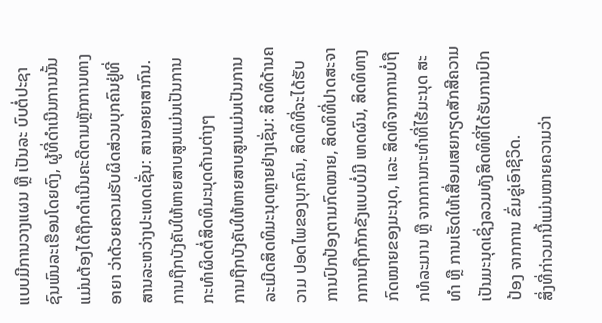ແບບມີການວາງແຜນ ຫຼື ເປັນລະ ບົບຕໍ່ປະຊາຊົນພົນລະເຮືອນໂດຍຕົງ, ຜູ້ທີ່ດຳເນີນການນັ້ນແມ່ນຕ້ອງໄດ້ຖືກດຳເນີນຄະດີຕາມຫຼັກການທາງອາຍາ ວ່າດ້ວຍຄວາມຮັບຜິດສ່ວນບຸກຄົນຢູ່ທີ່ສານລະຫວ່າງປະເທດເຊັ່ນ: ສານອາຍາສາກົນ.
ການຖືກບັງຄັບໃຫ້ຫາຍສາບສູນແມ່ນເປັນການກະທຳຜິດຕໍ່ສິດທິມະນຸດດ້ານຕ່າງໆ
ການຖືກບັງຄັບໃຫ້ຫາຍສາບສູນແມ່ນເປັນການລະເມີດສິດທິມະນຸດຫຼາຍຢ່າງເຊັ່ນ: ສິດທິດ້ານຄວາມ ປອດໄພຂອງບຸກຄົນ, ສິດທິທີ່ຈະໄດ້ຮັບການປົກປ້ອງຕາມກົດໝາຍ, ສິດທິທີ່ປາດສະຈາກການຖືກກັກຂັງແບບບໍ່ມີ ເຫດຜົນ, ສິດທິທາງກົດໝາຍຂອງມະນຸດ, ແລະ ສິດທິຈາກການບໍ່ຖືກທໍລະມານ ຫຼື ຈາກການກະທຳທີ່ໄຮ້ມະນຸດ ສະທຳ ຫຼື ການເຮັດໃຫ້ເສື່ອມເສຍກຽດສັກສີຄວາມເປັນມະນຸດເຊິ່ງລວມທັງສິດທິທີ່ໄດ້ຮັບການປົກປ້ອງ ຈາກການ ຂົ່ມຂູ່ເອົາຊີວິດ.
ສິ່ງທີ່ກ່າວມານີ້ແມ່ນໝາຍຄວາມວ່າ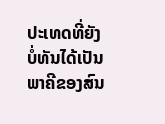ປະເທດທີ່ຍັງບໍ່ທັນໄດ້ເປັນພາຄີຂອງສົນ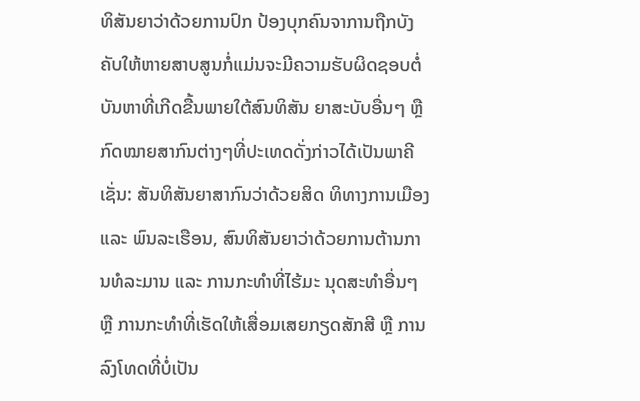ທິສັນຍາວ່າດ້ວຍການປົກ ປ້ອງບຸກຄົນຈາການຖືກບັງຄັບໃຫ້ຫາຍສາບສູນກໍ່ແມ່ນຈະມີຄວາມຮັບຜິດຊອບຕໍ່ບັນຫາທີ່ເກີດຂື້ນພາຍໃຕ້ສົນທິສັນ ຍາສະບັບອື່ນໆ ຫຼື ກົດໝາຍສາກົນຕ່າງໆທີ່ປະເທດດັ່ງກ່າວໄດ້ເປັນພາຄີເຊັ່ນ: ສັນທິສັນຍາສາກົນວ່າດ້ວຍສິດ ທິທາງການເມືອງ ແລະ ພົນລະເຮືອນ, ສົນທິສັນຍາວ່າດ້ວຍການຕ້ານການທໍລະມານ ແລະ ການກະທຳທີ່ໄຮ້ມະ ນຸດສະທຳອື່ນໆ ຫຼື ການກະທຳທີ່ເຮັດໃຫ້ເສື່ອມເສຍກຽດສັກສີ ຫຼື ການລົງໂທດທີ່ບໍ່ເປັນ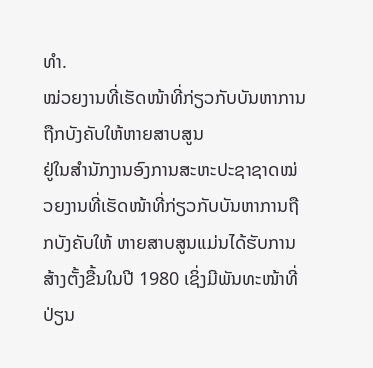ທຳ.
ໝ່ວຍງານທີ່ເຮັດໜ້າທີ່ກ່ຽວກັບບັນຫາການຖືກບັງຄັບໃຫ້ຫາຍສາບສູນ
ຢູ່ໃນສຳນັກງານອົງການສະຫະປະຊາຊາດໝ່ວຍງານທີ່ເຮັດໜ້າທີ່ກ່ຽວກັບບັນຫາການຖືກບັງຄັບໃຫ້ ຫາຍສາບສູນແມ່ນໄດ້ຮັບການສ້າງຕັ້ງຂື້ນໃນປີ 1980 ເຊິ່ງມີພັນທະໜ້າທີ່ປ່ຽນ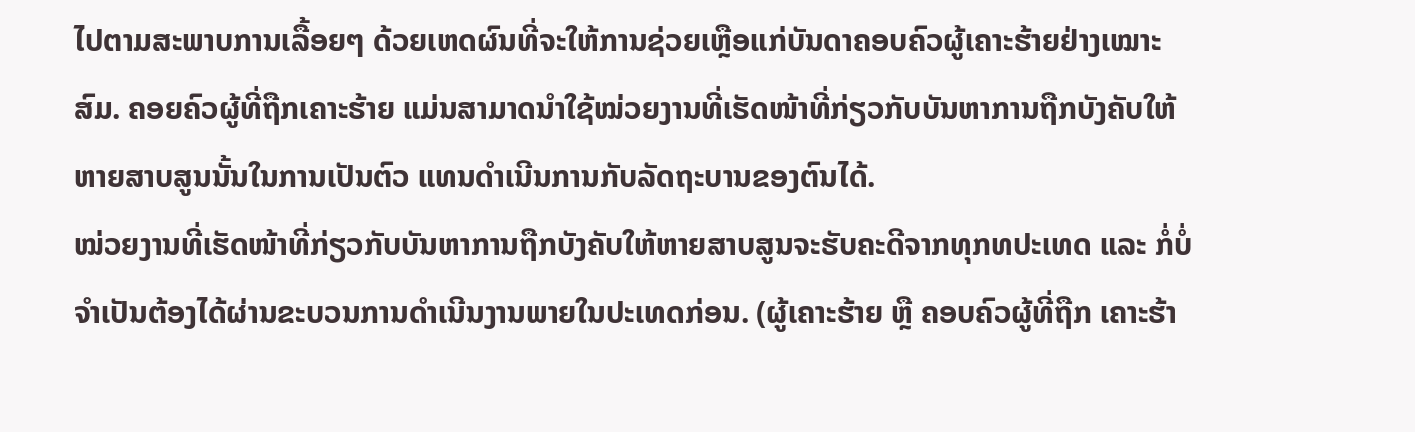ໄປຕາມສະພາບການເລື້ອຍໆ ດ້ວຍເຫດຜົນທີ່ຈະໃຫ້ການຊ່ວຍເຫຼືອແກ່ບັນດາຄອບຄົວຜູ້ເຄາະຮ້າຍຢ່າງເໝາະສົມ. ຄອຍຄົວຜູ້ທີ່ຖືກເຄາະຮ້າຍ ແມ່ນສາມາດນຳໃຊ້ໝ່ວຍງານທີ່ເຮັດໜ້າທີ່ກ່ຽວກັບບັນຫາການຖືກບັງຄັບໃຫ້ຫາຍສາບສູນນັ້ນໃນການເປັນຕົວ ແທນດຳເນີນການກັບລັດຖະບານຂອງຕົນໄດ້.
ໝ່ວຍງານທີ່ເຮັດໜ້າທີ່ກ່ຽວກັບບັນຫາການຖືກບັງຄັບໃຫ້ຫາຍສາບສູນຈະຮັບຄະດີຈາກທຸກທປະເທດ ແລະ ກໍ່ບໍ່ຈຳເປັນຕ້ອງໄດ້ຜ່ານຂະບວນການດຳເນີນງານພາຍໃນປະເທດກ່ອນ. (ຜູ້ເຄາະຮ້າຍ ຫຼື ຄອບຄົວຜູ້ທີ່ຖືກ ເຄາະຮ້າ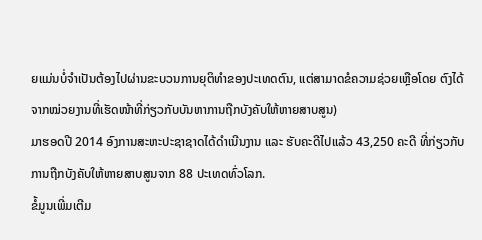ຍແມ່ນບໍ່ຈຳເປັນຕ້ອງໄປຜ່ານຂະບວນການຍຸຕິທຳຂອງປະເທດຕົນ, ແຕ່ສາມາດຂໍຄວາມຊ່ວຍເຫຼືອໂດຍ ຕົງໄດ້ຈາກໝ່ວຍງານທີ່ເຮັດໜ້າທີ່ກ່ຽວກັບບັນຫາການຖືກບັງຄັບໃຫ້ຫາຍສາບສູນ)
ມາຮອດປີ 2014 ອົງການສະຫະປະຊາຊາດໄດ້ດຳເນີນງານ ແລະ ຮັບຄະດີໄປແລ້ວ 43,250 ຄະດີ ທີ່ກ່ຽວກັບການຖືກບັງຄັບໃຫ້ຫາຍສາບສູນຈາກ 88 ປະເທດທົ່ວໂລກ.
ຂໍ້ມູນເພີ່ມເຕີມ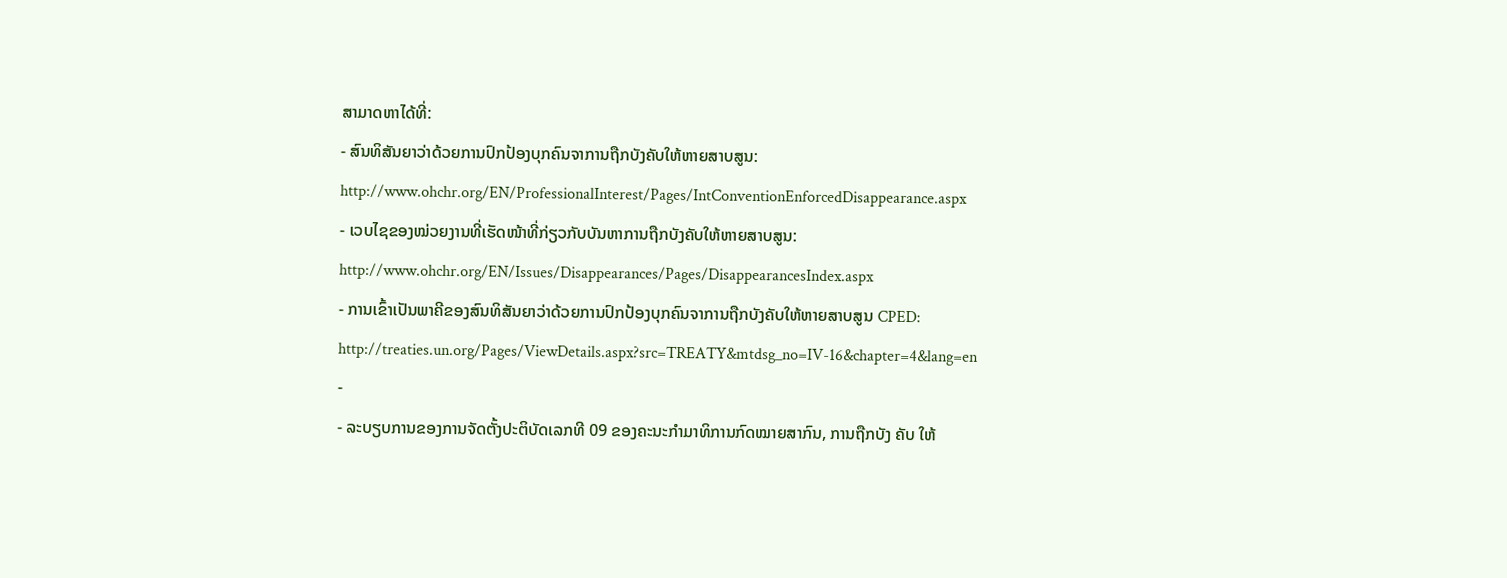ສາມາດຫາໄດ້ທີ່:
- ສົນທິສັນຍາວ່າດ້ວຍການປົກປ້ອງບຸກຄົນຈາການຖືກບັງຄັບໃຫ້ຫາຍສາບສູນ:
http://www.ohchr.org/EN/ProfessionalInterest/Pages/IntConventionEnforcedDisappearance.aspx
- ເວບໄຊຂອງໝ່ວຍງານທີ່ເຮັດໜ້າທີ່ກ່ຽວກັບບັນຫາການຖືກບັງຄັບໃຫ້ຫາຍສາບສູນ:
http://www.ohchr.org/EN/Issues/Disappearances/Pages/DisappearancesIndex.aspx
- ການເຂົ້າເປັນພາຄີຂອງສົນທິສັນຍາວ່າດ້ວຍການປົກປ້ອງບຸກຄົນຈາການຖືກບັງຄັບໃຫ້ຫາຍສາບສູນ CPED:
http://treaties.un.org/Pages/ViewDetails.aspx?src=TREATY&mtdsg_no=IV-16&chapter=4&lang=en
-
- ລະບຽບການຂອງການຈັດຕັ້ງປະຕິບັດເລກທີ 09 ຂອງຄະນະກຳມາທິການກົດໝາຍສາກົນ, ການຖືກບັງ ຄັບ ໃຫ້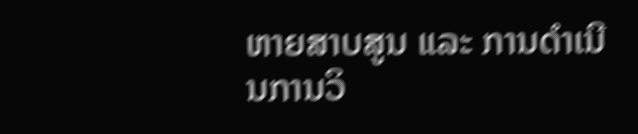ຫາຍສາບສູນ ແລະ ການດຳເນີນການວິ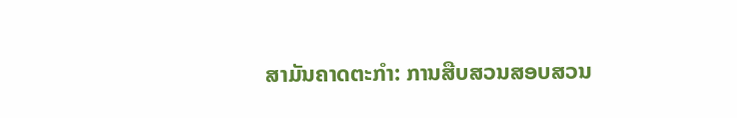ສາມັນຄາດຕະກຳ: ການສືບສວນສອບສວນ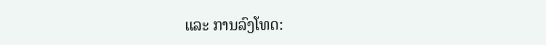ແລະ ການລົງໂທດ: